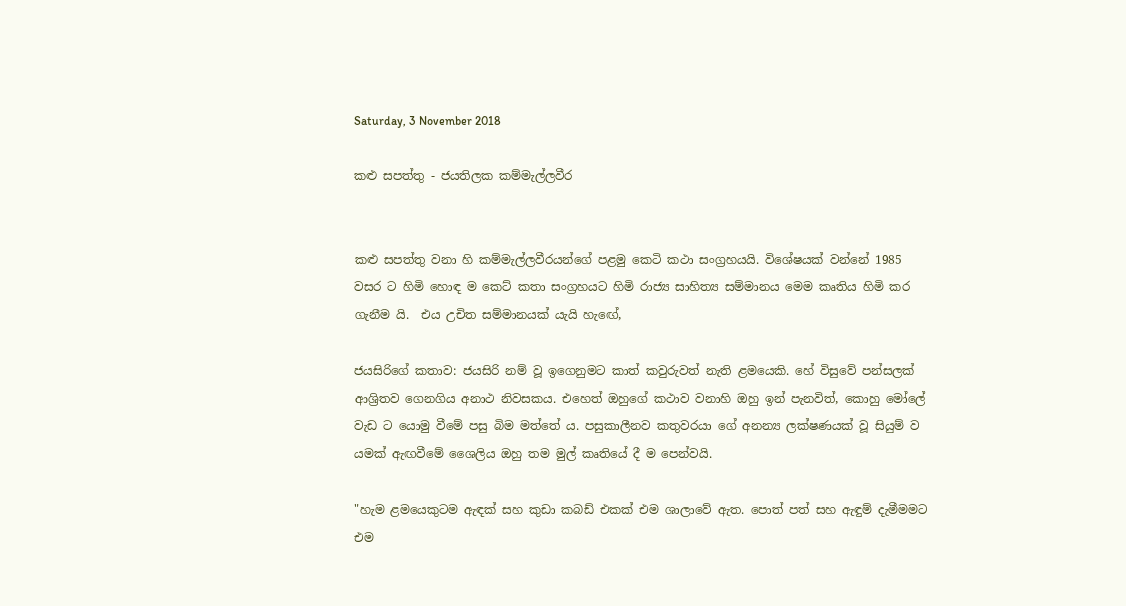Saturday, 3 November 2018

කළු සපත්තු - ජයතිලක කම්මැල්ලවීර


කළු සපත්තු වනා හි කම්මැල්ලවීරයන්ගේ පළමු කෙටි කථා සංග්‍රහයයි. විශේෂයක් වන්නේ 1985 වසර ට හිමි හොඳ ම කෙට් කතා සංග්‍රහයට හිමි රාජ්‍ය සාහිත්‍ය සම්මානය මෙම කෘතිය හිමි කර ගැනීම යි.  එය උචිත සම්මානයක් යැයි හැඟේ,

ජයසිරිගේ කතාව: ජයසිරි නම් වූ ඉගෙනුමට කාත් කවුරුවත් නැති ළමයෙකි. හේ විසුවේ පන්සලක් ආශ්‍රිතව ගෙනගිය අනාථ නිවසකය. එහෙත් ඔහුගේ කථාව වනාහි ඔහු ඉන් පැනවිත්, කොහු මෝලේ වැඩ ට යොමු වීමේ පසු බිම මත්තේ ය. පසුකාලීනව කතුවරයා ගේ අනන්‍ය ලක්ෂණයක් වූ සියුම් ව යමක් ඇඟවීමේ ශෛලිය ඔහු තම මුල් කෘතියේ දී ම පෙන්වයි.

"හැම ළමයෙකුටම ඇඳක් සහ කුඩා කබඩ් එකක් එම ශාලාවේ ඇත. පොත් පත් සහ ඇඳුම් දැමීමමට එම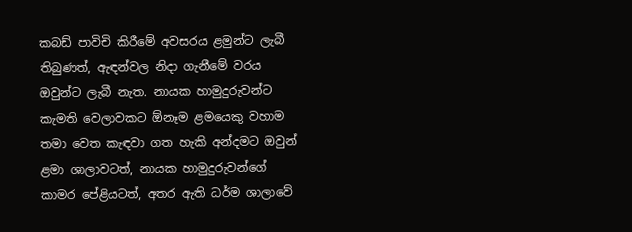කබඩ් පාවිචි කිරීමේ අවසරය ළමුන්ට ලැබී තිබුණත්, ඇඳන්වල නිදා ගැනීමේ වරය ඔවුන්ට ලැබී නැත. නායක හාමුදුරුවන්ට කැමති වෙලාවකට ඕනෑම ළමයෙකු වහාම තමා වෙත කැඳවා ගත හැකි අන්දමට ඔවුන් ළමා ශාලාවටත්, නායක හාමුදුරුවන්ගේ කාමර පේළියටත්, අතර ඇති ධර්ම ශාලාවේ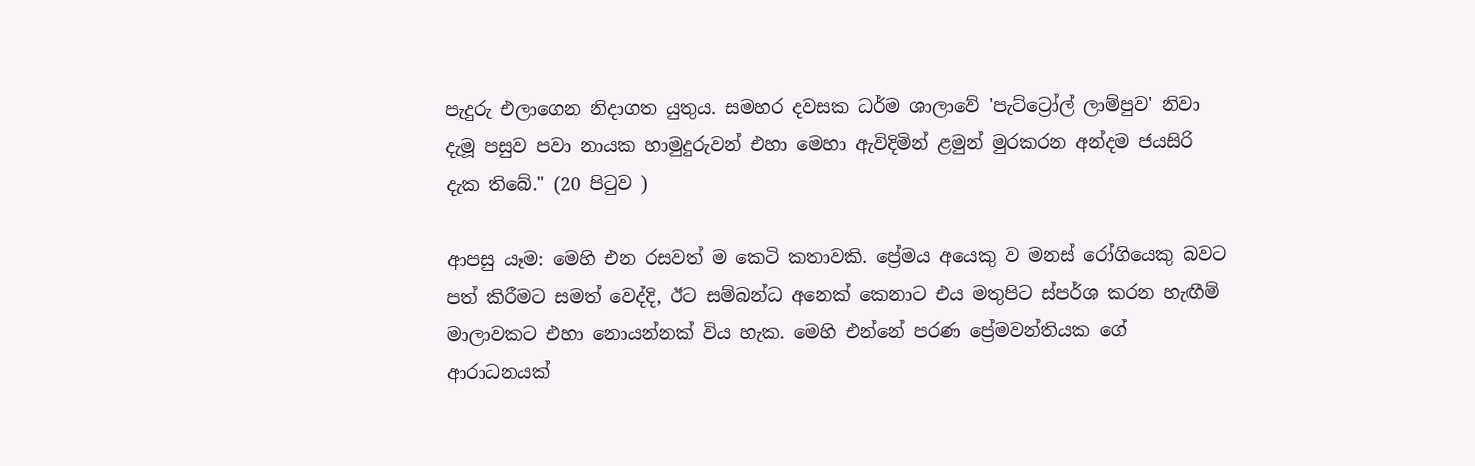පැදුරු එලාගෙන නිදාගත යුතුය. සමහර දවසක ධර්ම ශාලාවේ 'පැට්ට්‍රෝල් ලාම්පුව' නිවා දැමූ පසුව පවා නායක හාමුදුරුවන් එහා මෙහා ඇවිදිමින් ළමුන් මුරකරන අන්දම ජයසිරි දැක තිබේ." (20 පිටුව )

ආපසු යෑම: මෙහි එන රසවත් ම කෙටි කතාවකි. ප්‍රේමය අයෙකු ව මනස් රෝගියෙකු බවට පත් කිරීමට සමත් වෙද්දි, ඊට සම්බන්ධ අනෙක් කෙනාට එය මතුපිට ස්පර්ශ කරන හැඟීම් මාලාවකට එහා නොයන්නක් විය හැක. මෙහි එන්නේ පරණ ප්‍රේමවන්තියක ගේ ආරාධනයක්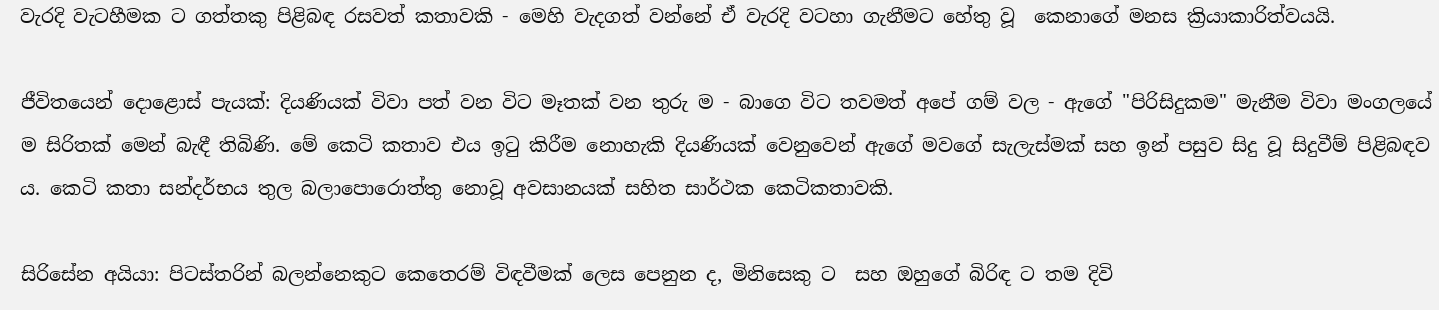වැරදි වැටහීමක ට ගත්තකු පිළිබඳ රසවත් කතාවකි - මෙහි වැදගත් වන්නේ ඒ වැරදි වටහා ගැනීමට හේතු වූ  කෙනාගේ මනස ක්‍රියාකාරිත්වයයි.

ජීවිතයෙන් දොළොස් පැයක්: දියණියක් විවා පත් වන විට මෑතක් වන තුරු ම - බාගෙ විට තවමත් අපේ ගම් වල - ඇගේ "පිරිසිදුකම" මැනීම විවා මංගලයේ ම සිරිතක් මෙන් බැඳී තිබිණි. මේ කෙටි කතාව එය ඉටු කිරීම නොහැකි දියණියක් වෙනුවෙන් ඇගේ මවගේ සැලැස්මක් සහ ඉන් පසුව සිදු වූ සිදුවීම් පිළිබඳව ය. කෙටි කතා සන්දර්භය තුල බලාපොරොත්තු නොවූ අවසානයක් සහිත සාර්ථක කෙටිකතාවකි.

සිරිසේන අයියා: පිටස්තරින් බලන්නෙකුට කෙතෙරම් විඳවීමක් ලෙස පෙනුන ද, මිනිසෙකු ට  සහ ඔහුගේ බිරිඳ ට තම දිවි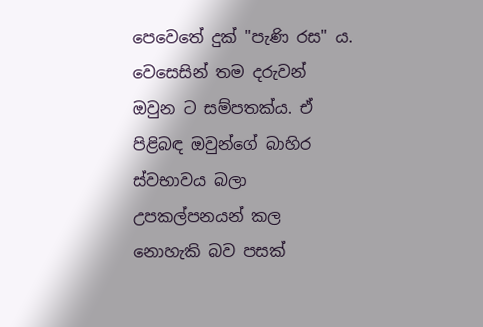පෙවෙතේ දුක් "පැණි රස" ය. වෙසෙසින් තම දරුවන් ඔවුන ට සම්පතක්ය. ඒ පිළිබඳ ඔවුන්ගේ බාහිර ස්වභාවය බලා උපකල්පනයන් කල නොහැකි බව පසක්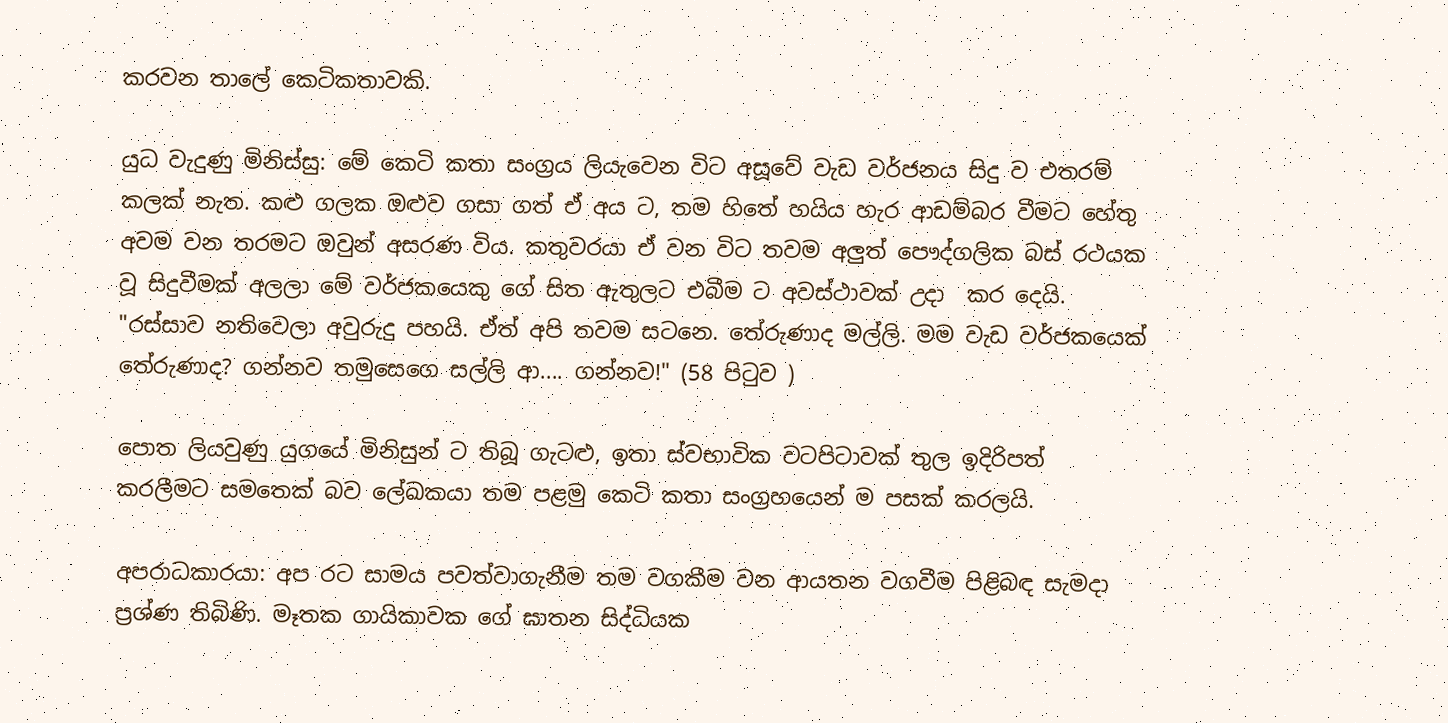කරවන තාලේ කෙටිකතාවකි.

යුධ වැදුණු මිනිස්සු: මේ කෙටි කතා සංග්‍රය ලියැවෙන විට අසූවේ වැඩ වර්ජනය සිදු ව එතරම් කලක් නැත. කළු ගලක ඔළුව ගසා ගත් ඒ අය ට, තම හිතේ හයිය හැර ආඩම්බර වීමට හේතු අවම වන තරමට ඔවුන් අසරණ විය. කතුවරයා ඒ වන විට තවම අලුත් පෞද්ගලික බස් රථයක වූ සිදුවීමක් අලලා මේ වර්ජකයෙකු ගේ සිත ඇතුලට එබීම ට අවස්ථාවක් උදා  කර දෙයි.
"රස්සාව නතිවෙලා අවුරුදු පහයි. ඒත් අපි තවම සටනෙ. තේරුණාද මල්ලි. මම වැඩ වර්ජකයෙක් තේරුණාද? ගන්නව තමුසෙගෙ සල්ලි ආ.... ගන්නව!" (58 පිටුව )

පොත ලියවුණු යුගයේ මිනිසුන් ට තිබූ ගැටළු, ඉතා ස්වභාවික වටපිටාවක් තුල ඉදිරිපත් කරලීමට සමතෙක් බව ලේඛකයා තම පළමු කෙටි කතා සංග්‍රහයෙන් ම පසක් කරලයි.

අපරාධකාරයා: අප රට සාමය පවත්වාගැනීම තම වගකීම වන ආයතන වගවීම පිළිබඳ සැමදා ප්‍රශ්ණ තිබිණි. මෑතක ගායිකාවක ගේ ඝාතන සිද්ධියක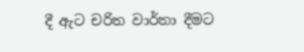දී ඇට චරිත වාර්තා දීමට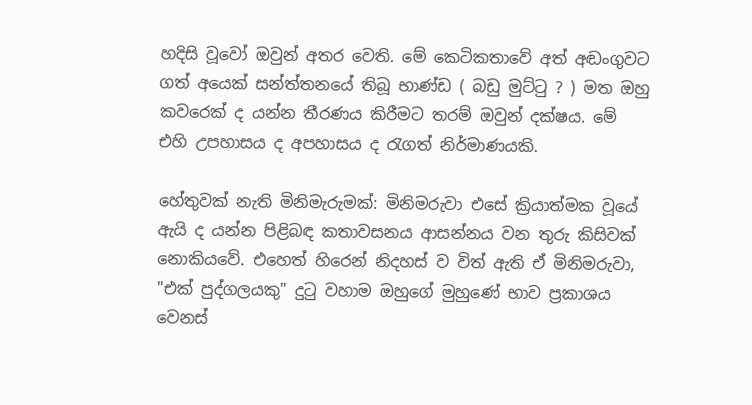හදිසි වූවෝ ඔවුන් අතර වෙති. මේ කෙටිකතාවේ අත් අඬංගුවට ගත් අයෙක් සන්ත්තනයේ තිබූ භාණ්ඩ ( බඩු මුට්ටු ? ) මත ඔහු කවරෙක් ද යන්න තීරණය කිරීමට තරම් ඔවුන් දක්ෂය. මේ එහි උපහාසය ද අපහාසය ද රැගත් නිර්මාණයකි.

හේතුවක් නැති මිනිමැරුමක්: මිනිමරුවා එසේ ක්‍රියාත්මක වූයේ ඇයි ද යන්න පිළිබඳ කතාවසනය ආසන්නය වන තුරු කිසිවක් නොකියවේ. එහෙත් හිරෙන් නිදහස් ව විත් ඇති ඒ මිනිමරුවා, "එක් පුද්ගලයකු" දුටු වහාම ඔහුගේ මුහුණේ භාව ප්‍රකාශය  වෙනස්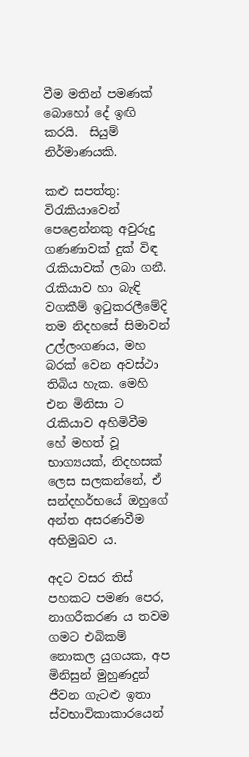වීම මතින් පමණක් බොහෝ දේ ඉඟි කරයි.  සියුම් නිර්මාණයකි.

කළු සපත්තු: විරැකියාවෙන් පෙළෙන්නකු අවුරුදු ගණණාවක් දුක් විඳ රැකියාවක් ලබා ගනී. රැකියාව හා බැඳි වගකීම් ඉටුකරලීමේදි තම නිදහසේ සිමාවන් උල්ලංගණය, මහ බරක් වෙන අවස්ථා තිබිය හැක. මෙහි එන මිනිසා ට රැකියාව අහිමිවීම හේ මහත් වූ භාග්‍යයක්, නිදහසක් ලෙස සලකන්නේ, ඒ සන්දහර්භයේ ඔහුගේ අන්ත අසරණවීම අභිමුඛව ය.

අදට වසර තිස් පහකට පමණ පෙර, නාගරීකරණ ය තවම ගමට එබිකම් නොකල යුගයක, අප මිනිසුන් මුහුණදුන් ජීවන ගැටළු ඉතා ස්වභාවිකාකාරයෙන්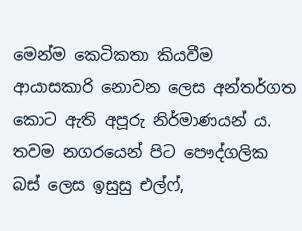මෙන්ම කෙටිකතා කියවීම ආයාසකාරි නොවන ලෙස අන්තර්ගත කොට ඇති අපූරු නිර්මාණයන් ය. තවම නගරයෙන් පිට පෞද්ගලික බස් ලෙස ඉසුසු එල්ෆ්,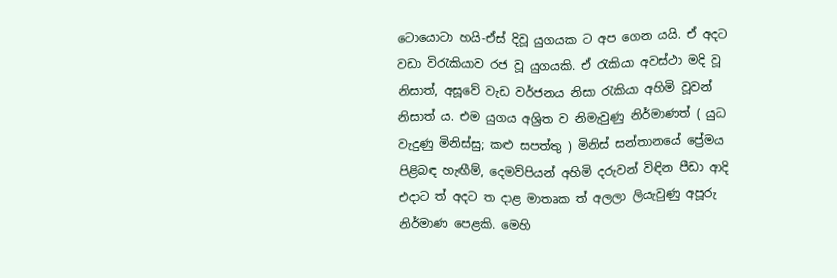ටොයොටා හයි-ඒස් දිවූ යුගයක ට අප ගෙන යයි. ඒ අදට වඩා විරැකියාව රජ වූ යුගයකි. ඒ රැකියා අවස්ථා මදි වූ නිසාත්, අසූවේ වැඩ වර්ජනය නිසා රැකියා අහිමි වූවන් නිසාත් ය. එම යුගය අශ්‍රිත ව නිමැවුණු නිර්මාණත් ( යුධ වැදුණු මිනිස්සු; කළු සපත්තු ) මිනිස් සන්තානයේ ප්‍රේමය පිළිබඳ හැඟීම්, දෙමව්පියන් අහිමි දරුවන් විඳින පීඩා ආදි එදාට ත් අදට ත දාළ මාතෘක ත් අලලා ලියැවුණු අපූරු නිර්මාණ පෙළකි. මෙහි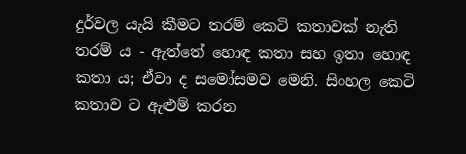දුර්වල යැයි කීමට තරම් කෙටි කතාවක් නැති තරම් ය - ඇත්තේ හොඳ කතා සහ ඉතා හොඳ කතා ය; ඒවා ද සමෝසමව මෙනි. සිංහල කෙටි කතාව ට ඇළුම් කරන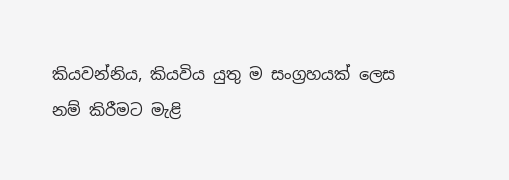කියවන්නිය, කියවිය යුතු ම සංග්‍රහයක් ලෙස නම් කිරීමට මැළි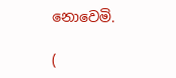නොවෙමි.

(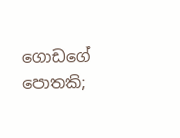ගොඩගේ පොතකි;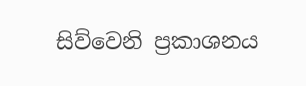සිව්වෙනි ප්‍රකාශනය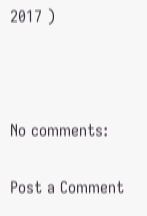2017 )



No comments:

Post a Comment